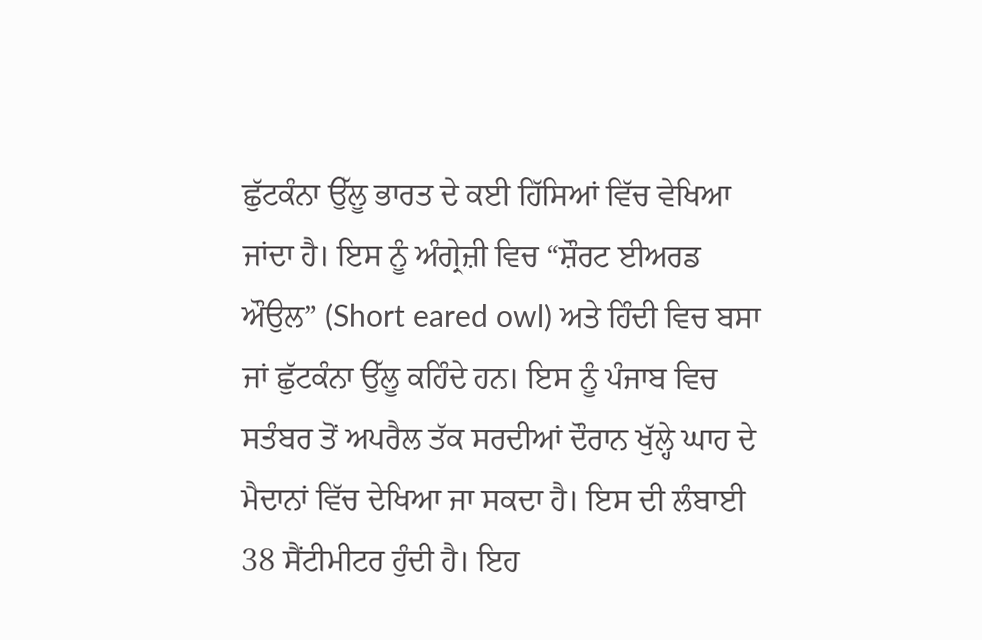ਛੁੱਟਕੰਨਾ ਉੱਲੂ ਭਾਰਤ ਦੇ ਕਈ ਹਿੱਸਿਆਂ ਵਿੱਚ ਵੇਖਿਆ ਜਾਂਦਾ ਹੈ। ਇਸ ਨੂੰ ਅੰਗ੍ਰੇਜ਼ੀ ਵਿਚ “ਸ਼ੌਰਟ ਈਅਰਡ ਔਉਲ” (Short eared owl) ਅਤੇ ਹਿੰਦੀ ਵਿਚ ਬਸਾ ਜਾਂ ਛੁੱਟਕੰਨਾ ਉੱਲੂ ਕਹਿੰਦੇ ਹਨ। ਇਸ ਨੂੰ ਪੰਜਾਬ ਵਿਚ ਸਤੰਬਰ ਤੋਂ ਅਪਰੈਲ ਤੱਕ ਸਰਦੀਆਂ ਦੌਰਾਨ ਖੁੱਲ੍ਹੇ ਘਾਹ ਦੇ ਮੈਦਾਨਾਂ ਵਿੱਚ ਦੇਖਿਆ ਜਾ ਸਕਦਾ ਹੈ। ਇਸ ਦੀ ਲੰਬਾਈ 38 ਸੈਂਟੀਮੀਟਰ ਹੁੰਦੀ ਹੈ। ਇਹ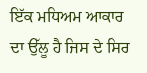ਇੱਕ ਮਧਿਅਮ ਆਕਾਰ ਦਾ ਉੱਲੂ ਹੈ ਜਿਸ ਦੇ ਸਿਰ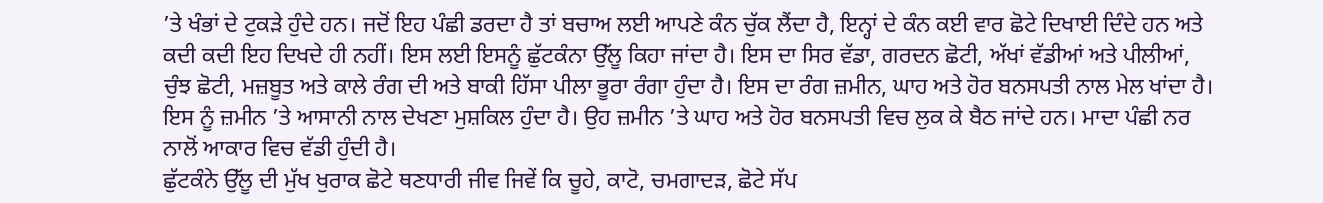’ਤੇ ਖੰਭਾਂ ਦੇ ਟੁਕੜੇ ਹੁੰਦੇ ਹਨ। ਜਦੋਂ ਇਹ ਪੰਛੀ ਡਰਦਾ ਹੈ ਤਾਂ ਬਚਾਅ ਲਈ ਆਪਣੇ ਕੰਨ ਚੁੱਕ ਲੈਂਦਾ ਹੈ, ਇਨ੍ਹਾਂ ਦੇ ਕੰਨ ਕਈ ਵਾਰ ਛੋਟੇ ਦਿਖਾਈ ਦਿੰਦੇ ਹਨ ਅਤੇ ਕਦੀ ਕਦੀ ਇਹ ਦਿਖਦੇ ਹੀ ਨਹੀਂ। ਇਸ ਲਈ ਇਸਨੂੰ ਛੁੱਟਕੰਨਾ ਉੱਲੂ ਕਿਹਾ ਜਾਂਦਾ ਹੈ। ਇਸ ਦਾ ਸਿਰ ਵੱਡਾ, ਗਰਦਨ ਛੋਟੀ, ਅੱਖਾਂ ਵੱਡੀਆਂ ਅਤੇ ਪੀਲੀਆਂ, ਚੁੰਝ ਛੋਟੀ, ਮਜ਼ਬੂਤ ਅਤੇ ਕਾਲੇ ਰੰਗ ਦੀ ਅਤੇ ਬਾਕੀ ਹਿੱਸਾ ਪੀਲਾ ਭੂਰਾ ਰੰਗਾ ਹੁੰਦਾ ਹੈ। ਇਸ ਦਾ ਰੰਗ ਜ਼ਮੀਨ, ਘਾਹ ਅਤੇ ਹੋਰ ਬਨਸਪਤੀ ਨਾਲ ਮੇਲ ਖਾਂਦਾ ਹੈ। ਇਸ ਨੂੰ ਜ਼ਮੀਨ ’ਤੇ ਆਸਾਨੀ ਨਾਲ ਦੇਖਣਾ ਮੁਸ਼ਕਿਲ ਹੁੰਦਾ ਹੈ। ਉਹ ਜ਼ਮੀਨ ’ਤੇ ਘਾਹ ਅਤੇ ਹੋਰ ਬਨਸਪਤੀ ਵਿਚ ਲੁਕ ਕੇ ਬੈਠ ਜਾਂਦੇ ਹਨ। ਮਾਦਾ ਪੰਛੀ ਨਰ ਨਾਲੋਂ ਆਕਾਰ ਵਿਚ ਵੱਡੀ ਹੁੰਦੀ ਹੈ।
ਛੁੱਟਕੰਨੇ ਉੱਲੂ ਦੀ ਮੁੱਖ ਖੁਰਾਕ ਛੋਟੇ ਥਣਧਾਰੀ ਜੀਵ ਜਿਵੇਂ ਕਿ ਚੂਹੇ, ਕਾਟੋ, ਚਮਗਾਦੜ, ਛੋਟੇ ਸੱਪ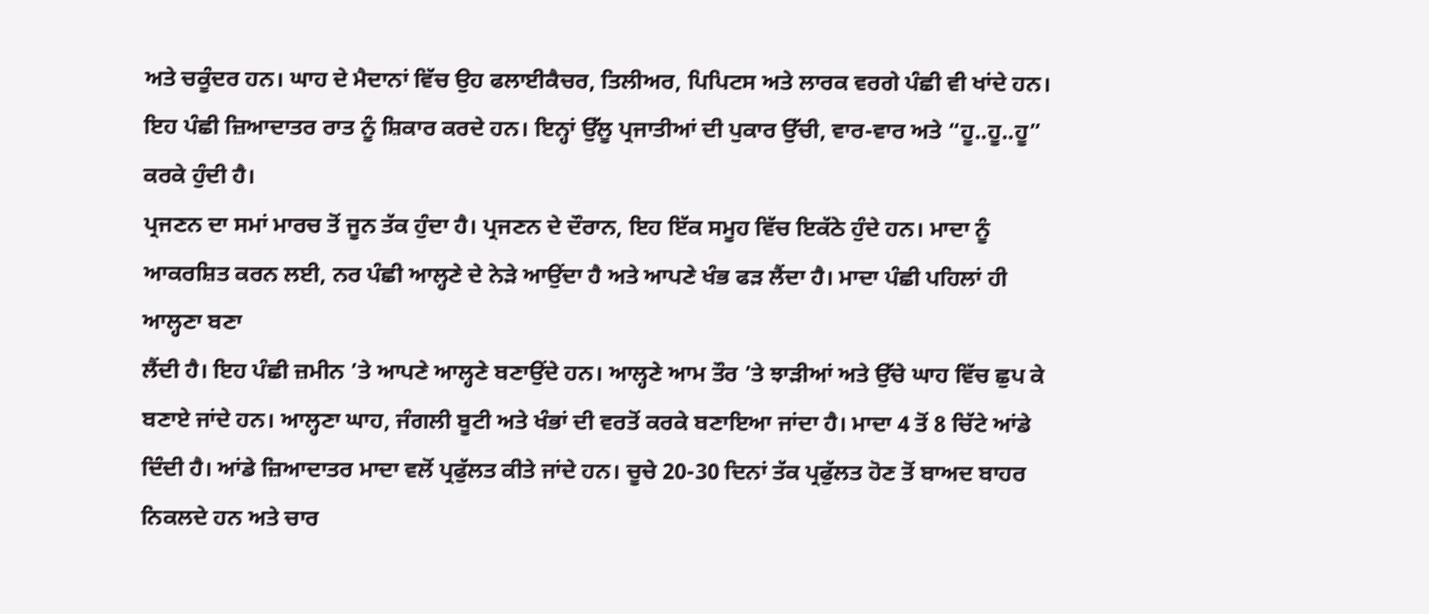ਅਤੇ ਚਕੂੰਦਰ ਹਨ। ਘਾਹ ਦੇ ਮੈਦਾਨਾਂ ਵਿੱਚ ਉਹ ਫਲਾਈਕੈਚਰ, ਤਿਲੀਅਰ, ਪਿਪਿਟਸ ਅਤੇ ਲਾਰਕ ਵਰਗੇ ਪੰਛੀ ਵੀ ਖਾਂਦੇ ਹਨ। ਇਹ ਪੰਛੀ ਜ਼ਿਆਦਾਤਰ ਰਾਤ ਨੂੰ ਸ਼ਿਕਾਰ ਕਰਦੇ ਹਨ। ਇਨ੍ਹਾਂ ਉੱਲੂ ਪ੍ਰਜਾਤੀਆਂ ਦੀ ਪੁਕਾਰ ਉੱਚੀ, ਵਾਰ-ਵਾਰ ਅਤੇ “ਹੂ..ਹੂ..ਹੂ” ਕਰਕੇ ਹੁੰਦੀ ਹੈ।
ਪ੍ਰਜਣਨ ਦਾ ਸਮਾਂ ਮਾਰਚ ਤੋਂ ਜੂਨ ਤੱਕ ਹੁੰਦਾ ਹੈ। ਪ੍ਰਜਣਨ ਦੇ ਦੌਰਾਨ, ਇਹ ਇੱਕ ਸਮੂਹ ਵਿੱਚ ਇਕੱਠੇ ਹੁੰਦੇ ਹਨ। ਮਾਦਾ ਨੂੰ ਆਕਰਸ਼ਿਤ ਕਰਨ ਲਈ, ਨਰ ਪੰਛੀ ਆਲ੍ਹਣੇ ਦੇ ਨੇੜੇ ਆਉਂਦਾ ਹੈ ਅਤੇ ਆਪਣੇ ਖੰਭ ਫੜ ਲੈਂਦਾ ਹੈ। ਮਾਦਾ ਪੰਛੀ ਪਹਿਲਾਂ ਹੀ ਆਲ੍ਹਣਾ ਬਣਾ
ਲੈਂਦੀ ਹੈ। ਇਹ ਪੰਛੀ ਜ਼ਮੀਨ ’ਤੇ ਆਪਣੇ ਆਲ੍ਹਣੇ ਬਣਾਉਂਦੇ ਹਨ। ਆਲ੍ਹਣੇ ਆਮ ਤੌਰ ’ਤੇ ਝਾੜੀਆਂ ਅਤੇ ਉੱਚੇ ਘਾਹ ਵਿੱਚ ਛੁਪ ਕੇ ਬਣਾਏ ਜਾਂਦੇ ਹਨ। ਆਲ੍ਹਣਾ ਘਾਹ, ਜੰਗਲੀ ਬੂਟੀ ਅਤੇ ਖੰਭਾਂ ਦੀ ਵਰਤੋਂ ਕਰਕੇ ਬਣਾਇਆ ਜਾਂਦਾ ਹੈ। ਮਾਦਾ 4 ਤੋਂ 8 ਚਿੱਟੇ ਆਂਡੇ ਦਿੰਦੀ ਹੈ। ਆਂਡੇ ਜ਼ਿਆਦਾਤਰ ਮਾਦਾ ਵਲੋਂ ਪ੍ਰਫੁੱਲਤ ਕੀਤੇ ਜਾਂਦੇ ਹਨ। ਚੂਚੇ 20-30 ਦਿਨਾਂ ਤੱਕ ਪ੍ਰਫੁੱਲਤ ਹੋਣ ਤੋਂ ਬਾਅਦ ਬਾਹਰ ਨਿਕਲਦੇ ਹਨ ਅਤੇ ਚਾਰ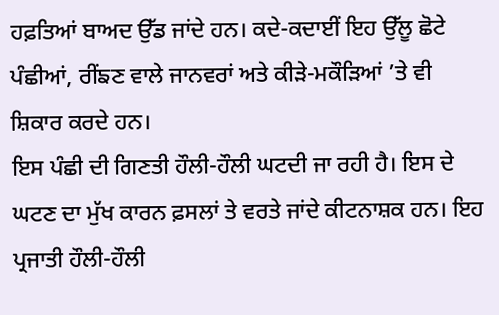ਹਫ਼ਤਿਆਂ ਬਾਅਦ ਉੱਡ ਜਾਂਦੇ ਹਨ। ਕਦੇ-ਕਦਾਈਂ ਇਹ ਉੱਲੂ ਛੋਟੇ ਪੰਛੀਆਂ, ਰੀਂਙਣ ਵਾਲੇ ਜਾਨਵਰਾਂ ਅਤੇ ਕੀੜੇ-ਮਕੌੜਿਆਂ ’ਤੇ ਵੀ ਸ਼ਿਕਾਰ ਕਰਦੇ ਹਨ।
ਇਸ ਪੰਛੀ ਦੀ ਗਿਣਤੀ ਹੌਲੀ-ਹੌਲੀ ਘਟਦੀ ਜਾ ਰਹੀ ਹੈ। ਇਸ ਦੇ ਘਟਣ ਦਾ ਮੁੱਖ ਕਾਰਨ ਫ਼ਸਲਾਂ ਤੇ ਵਰਤੇ ਜਾਂਦੇ ਕੀਟਨਾਸ਼ਕ ਹਨ। ਇਹ ਪ੍ਰਜਾਤੀ ਹੌਲੀ-ਹੌਲੀ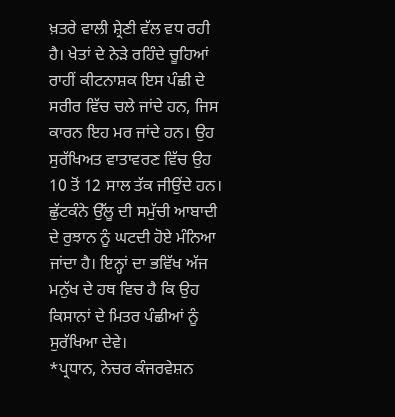ਖ਼ਤਰੇ ਵਾਲੀ ਸ਼੍ਰੇਣੀ ਵੱਲ ਵਧ ਰਹੀ ਹੈ। ਖੇਤਾਂ ਦੇ ਨੇੜੇ ਰਹਿੰਦੇ ਚੂਹਿਆਂ ਰਾਹੀਂ ਕੀਟਨਾਸ਼ਕ ਇਸ ਪੰਛੀ ਦੇ ਸਰੀਰ ਵਿੱਚ ਚਲੇ ਜਾਂਦੇ ਹਨ, ਜਿਸ ਕਾਰਨ ਇਹ ਮਰ ਜਾਂਦੇ ਹਨ। ਉਹ ਸੁਰੱਖਿਅਤ ਵਾਤਾਵਰਣ ਵਿੱਚ ਉਹ 10 ਤੋਂ 12 ਸਾਲ ਤੱਕ ਜੀਉਂਦੇ ਹਨ। ਛੁੱਟਕੰਨੇ ਉੱਲੂ ਦੀ ਸਮੁੱਚੀ ਆਬਾਦੀ ਦੇ ਰੁਝਾਨ ਨੂੰ ਘਟਦੀ ਹੋਏ ਮੰਨਿਆ ਜਾਂਦਾ ਹੈ। ਇਨ੍ਹਾਂ ਦਾ ਭਵਿੱਖ ਅੱਜ ਮਨੁੱਖ ਦੇ ਹਥ ਵਿਚ ਹੈ ਕਿ ਉਹ ਕਿਸਾਨਾਂ ਦੇ ਮਿਤਰ ਪੰਛੀਆਂ ਨੂੰ ਸੁਰੱਖਿਆ ਦੇਵੇ।
*ਪ੍ਰਧਾਨ, ਨੇਚਰ ਕੰਜਰਵੇਸ਼ਨ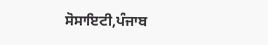ਸੋਸਾਇਟੀ,ਪੰਜਾਬ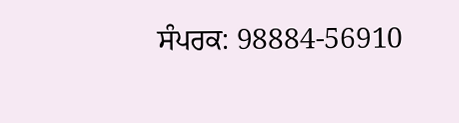ਸੰਪਰਕ: 98884-56910